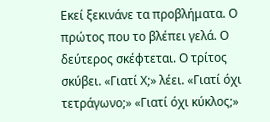Εκεί ξεκινάνε τα προβλήματα. Ο πρώτος που το βλέπει γελά. Ο δεύτερος σκέφτεται. Ο τρίτος σκύβει. «Γιατί Χ;» λέει. «Γιατί όχι τετράγωνο;» «Γιατί όχι κύκλος;»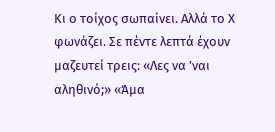Κι ο τοίχος σωπαίνει. Αλλά το Χ φωνάζει. Σε πέντε λεπτά έχουν μαζευτεί τρεις: «Λες να ’ναι αληθινό;» «Άμα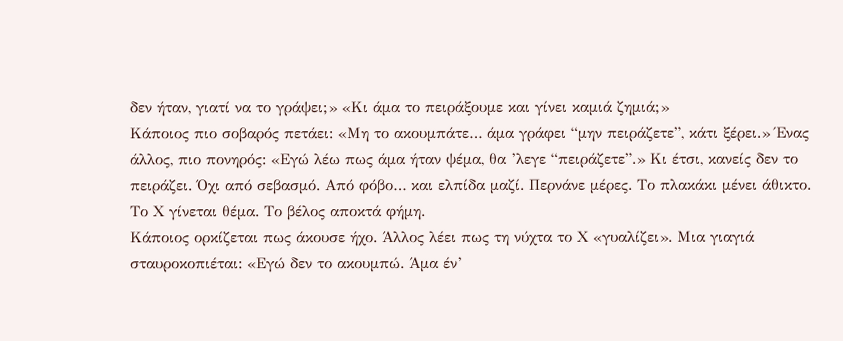δεν ήταν, γιατί να το γράψει;» «Κι άμα το πειράξουμε και γίνει καμιά ζημιά;»
Κάποιος πιο σοβαρός πετάει: «Μη το ακουμπάτε… άμα γράφει “μην πειράζετε”, κάτι ξέρει.» Ένας άλλος, πιο πονηρός: «Εγώ λέω πως άμα ήταν ψέμα, θα ’λεγε “πειράζετε”.» Κι έτσι, κανείς δεν το πειράζει. Όχι από σεβασμό. Από φόβο… και ελπίδα μαζί. Περνάνε μέρες. Το πλακάκι μένει άθικτο. Το Χ γίνεται θέμα. Το βέλος αποκτά φήμη.
Κάποιος ορκίζεται πως άκουσε ήχο. Άλλος λέει πως τη νύχτα το Χ «γυαλίζει». Μια γιαγιά σταυροκοπιέται: «Εγώ δεν το ακουμπώ. Άμα έν’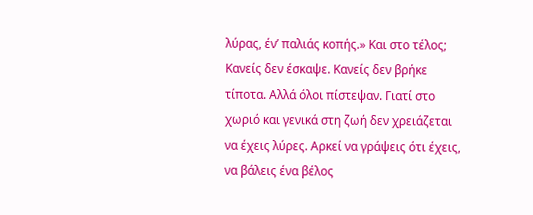λύρας, έν’ παλιάς κοπής.» Και στο τέλος; Κανείς δεν έσκαψε. Κανείς δεν βρήκε τίποτα. Αλλά όλοι πίστεψαν. Γιατί στο χωριό και γενικά στη ζωή δεν χρειάζεται να έχεις λύρες. Αρκεί να γράψεις ότι έχεις, να βάλεις ένα βέλος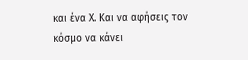και ένα Χ. Και να αφήσεις τον κόσμο να κάνει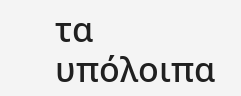τα υπόλοιπα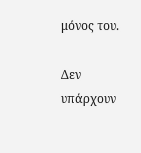μόνος του.

Δεν υπάρχουν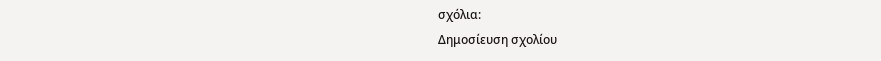σχόλια:
Δημοσίευση σχολίου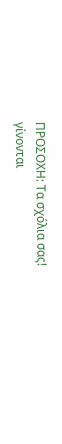ΠΡΟΣΟΧΗ: Τα σχόλια σας!
γίνονται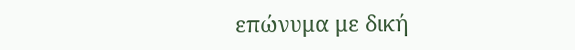επώνυμα με δική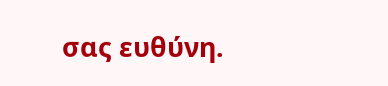σας ευθύνη.